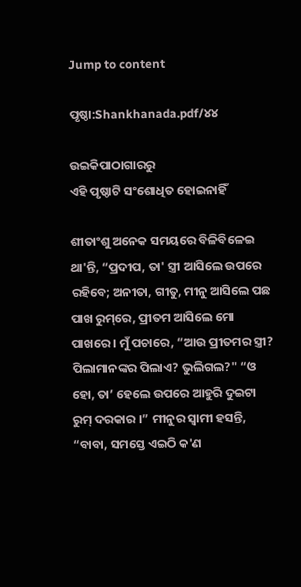Jump to content

ପୃଷ୍ଠା:Shankhanada.pdf/୪୪

ଉଇକିପାଠାଗାର‌ରୁ
ଏହି ପୃଷ୍ଠାଟି ସଂଶୋଧିତ ହୋଇନାହିଁ

ଶୀତାଂଶୁ ଅନେକ ସମୟରେ ବିଳିବିଳେଇ ଥା'ନ୍ତି, “ପ୍ରଦୀପ, ତା' ସ୍ତ୍ରୀ ଆସିଲେ ଉପରେ ରହିବେ; ଅନୀତା, ଗୀତୁ, ମୀନୁ ଆସିଲେ ପଛ ପାଖ ରୁମ୍‌ରେ, ପ୍ରୀତମ ଆସିଲେ ମୋ ପାଖରେ । ମୁଁ ପଚାରେ, “ଆଉ ପ୍ରୀତମର ସ୍ତ୍ରୀ? ପିଲାମାନଙ୍କର ପିଲାଏ? ଭୁଲିଗଲ?" “ଓ ହୋ, ତା’ ହେଲେ ଉପରେ ଆହୁରି ଦୁଇଟା ରୁମ୍ ଦରକାର ।” ମୀନୁର ସ୍ବାମୀ ହସନ୍ତି, “ବାବା, ସମସ୍ତେ ଏଇଠି କ'ଣ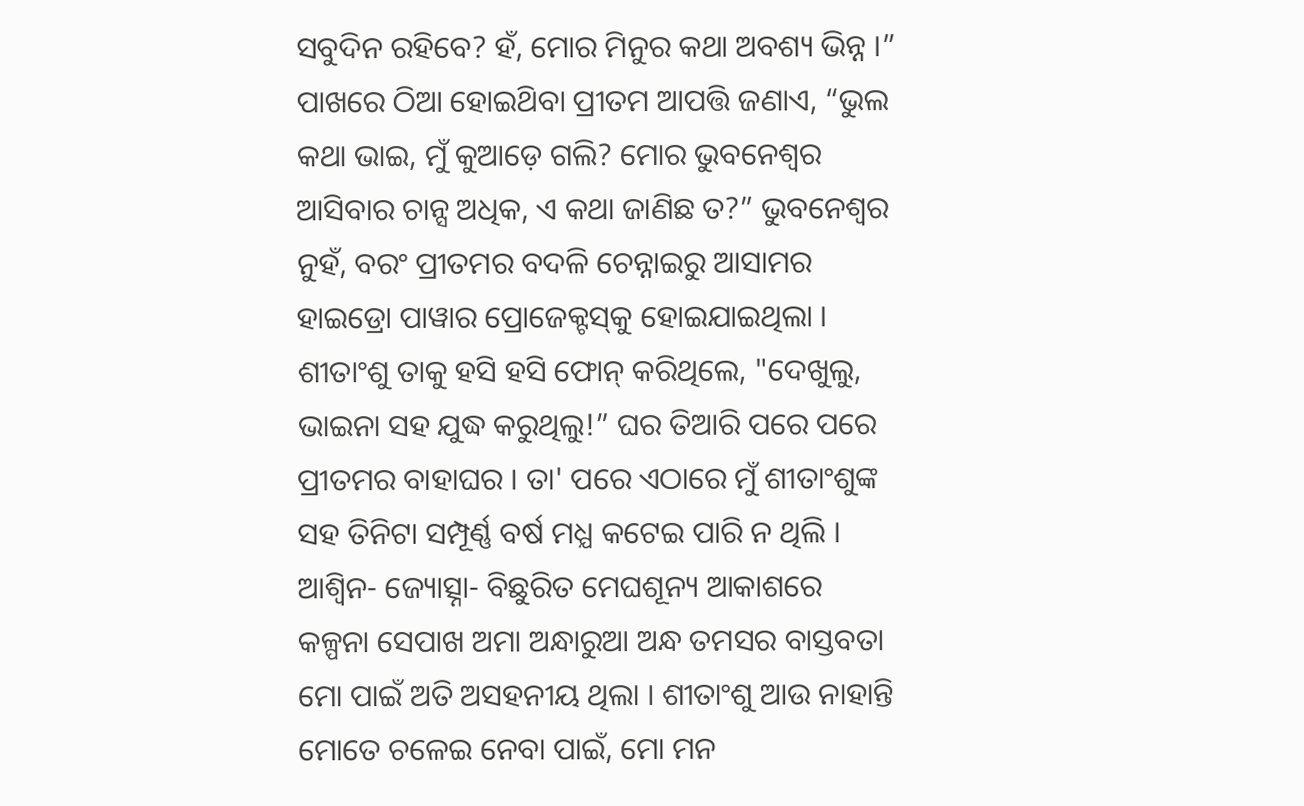ସବୁଦିନ ରହିବେ? ହଁ, ମୋର ମିନୁର କଥା ଅବଶ୍ୟ ଭିନ୍ନ ।” ପାଖରେ ଠିଆ ହୋଇଥ‌ିବା ପ୍ରୀତମ ଆପତ୍ତି ଜଣାଏ, “ଭୁଲ କଥା ଭାଇ, ମୁଁ କୁଆଡ଼େ ଗଲି? ମୋର ଭୁବନେଶ୍ବର ଆସିବାର ଚାନ୍ସ ଅଧିକ, ଏ କଥା ଜାଣିଛ ତ?” ଭୁବନେଶ୍ବର ନୁହଁ, ବରଂ ପ୍ରୀତମର ବଦଳି ଚେନ୍ନାଇରୁ ଆସାମର ହାଇଡ୍ରୋ ପାୱାର ପ୍ରୋଜେକ୍ଟସ୍‌କୁ ହୋଇଯାଇଥିଲା । ଶୀତାଂଶୁ ତାକୁ ହସି ହସି ଫୋନ୍ କରିଥିଲେ, "ଦେଖୁଲୁ, ଭାଇନା ସହ ଯୁଦ୍ଧ କରୁଥିଲୁ!” ଘର ତିଆରି ପରେ ପରେ ପ୍ରୀତମର ବାହାଘର । ତା' ପରେ ଏଠାରେ ମୁଁ ଶୀତାଂଶୁଙ୍କ ସହ ତିନିଟା ସମ୍ପୂର୍ଣ୍ଣ ବର୍ଷ ମଧ୍ଯ କଟେଇ ପାରି ନ ଥିଲି । ଆଶ୍ବିନ- ଜ୍ୟୋତ୍ସ୍ନା- ବିଛୁରିତ ମେଘଶୂନ୍ୟ ଆକାଶରେ କଳ୍ପନା ସେପାଖ ଅମା ଅନ୍ଧାରୁଆ ଅନ୍ଧ ତମସର ବାସ୍ତବତା ମୋ ପାଇଁ ଅତି ଅସହନୀୟ ଥିଲା । ଶୀତାଂଶୁ ଆଉ ନାହାନ୍ତି ମୋତେ ଚଳେଇ ନେବା ପାଇଁ, ମୋ ମନ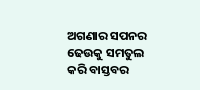ଅଗଣାର ସପନର ଢେଉକୁ ସମତୁଲ କରି ବାସ୍ତବର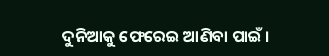ଦୁନିଆକୁ ଫେରେଇ ଆଣିବା ପାଇଁ ।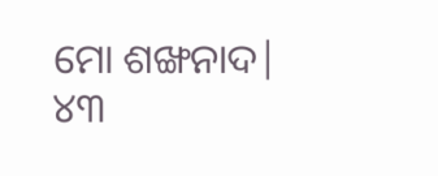ମୋ ଶଙ୍ଖନାଦ| ୪୩